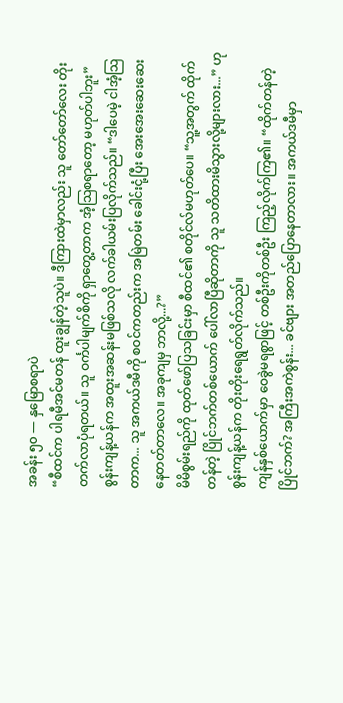အခန်း ၅၀ — နှမြောစရာပဲ
“စီထင်က ပါရမီအင်မတန် ထူးချွန်တဲ့သူပဲ။ ဒီကြားထဲမှာလည်း သူ တော်တော်လေး တိုးတက်လာပုံရတယ်။ သူ ဝင်္ကပါမျက်စိကို ရှာတွေ့တာက အံ့သြစရာတော့ မဟုတ်ပါဘူး”
စွန်းကျန့်ယန်က အထူးအဆန်းမဖြစ်သလို လက်ခါယမ်းပြလိုက်သည်။ “ဒါပေမဲ့ ငါအံ့သြတာက... သူ အကယ်ဒမီကို စဝင်ကတည်းက အမြဲတမ်း ခေါင်းငုံ့ပြီး အေးအေးဆေးဆေး နေတတ်တာလေ။ အခုကျမှ ဘာလို့...?”
မိမိစွမ်းရည်ကို ထုတ်ဖော်ပြသခြင်းမှာ စီထင်၏ စတိုင်လ်မဟုတ်ပေ။ “သူ့အတွက် ထိုက်တန်တဲ့ ပြိုင်ဘက်တစ်ယောက် ပေါ်လာပြီဆိုတာကို သူ သတိထားမိသွားလို့များလား...” ဟု စွန်းကျန့်ယန်က တိုးတိုးရေရွတ်လိုက်သည်။
ကျန်နှစ်ယောက်မှာ ဝေခွဲမရစွာဖြင့် တစ်ဦးကိုတစ်ဦး ကြည့်လိုက်ကြ၏။ “ထိုက်တန်တဲ့ ပြိုင်ဘက်? အကြီးအကဲစွန်း... ခင်ဗျား အတည်ပြောနေတာလား။ အကယ်ဒမီမှာ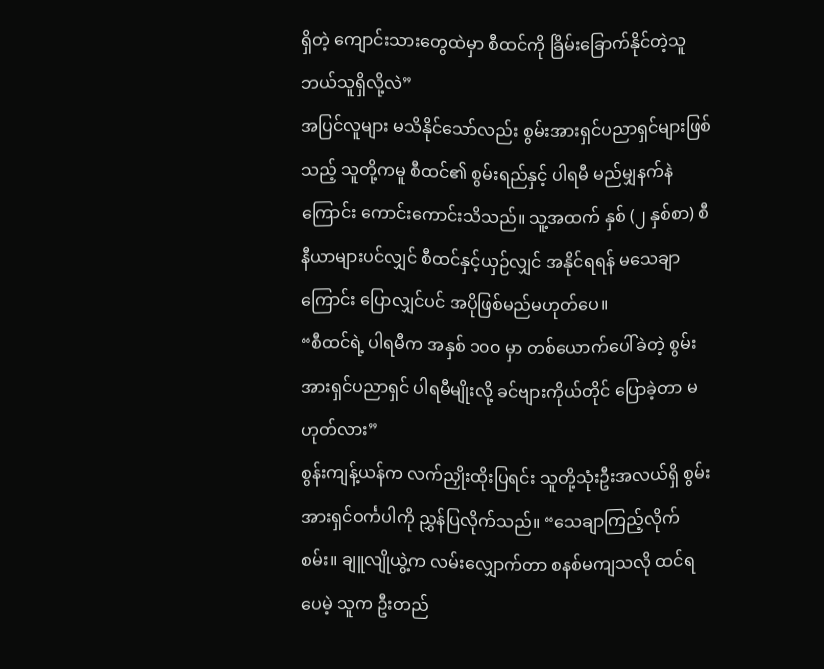ရှိတဲ့ ကျောင်းသားတွေထဲမှာ စီထင်ကို ခြိမ်းခြောက်နိုင်တဲ့သူ ဘယ်သူရှိလို့လဲ”
အပြင်လူများ မသိနိုင်သော်လည်း စွမ်းအားရှင်ပညာရှင်များဖြစ်သည့် သူတို့ကမူ စီထင်၏ စွမ်းရည်နှင့် ပါရမီ မည်မျှနက်နဲကြောင်း ကောင်းကောင်းသိသည်။ သူ့အထက် နှစ် (၂ နှစ်စာ) စီနီယာများပင်လျှင် စီထင်နှင့်ယှဉ်လျှင် အနိုင်ရရန် မသေချာကြောင်း ပြောလျှင်ပင် အပိုဖြစ်မည်မဟုတ်ပေ။
“စီထင်ရဲ့ ပါရမီက အနှစ် ၁၀၀ မှာ တစ်ယောက်ပေါ်ခဲတဲ့ စွမ်းအားရှင်ပညာရှင် ပါရမီမျိုးလို့ ခင်ဗျားကိုယ်တိုင် ပြောခဲ့တာ မဟုတ်လား”
စွန်းကျန့်ယန်က လက်ညှိုးထိုးပြရင်း သူတို့သုံးဦးအလယ်ရှိ စွမ်းအားရှင်ဝင်္ကပါကို ညွှန်ပြလိုက်သည်။ “သေချာကြည့်လိုက်စမ်း။ ချူလျိုယွဲ့က လမ်းလျှောက်တာ စနစ်မကျသလို ထင်ရပေမဲ့ သူက ဦးတည်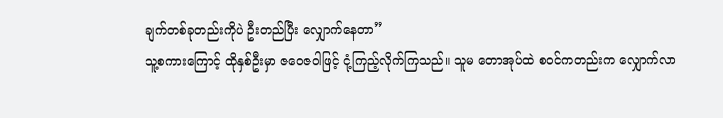ချက်တစ်ခုတည်းကိုပဲ ဦးတည်ပြီး လျှောက်နေတာ”
သူ့စကားကြောင့် ထိုနှစ်ဦးမှာ ဇဝေဇဝါဖြင့် ငုံ့ကြည့်လိုက်ကြသည်။ သူမ တောအုပ်ထဲ စဝင်ကတည်းက လျှောက်လာ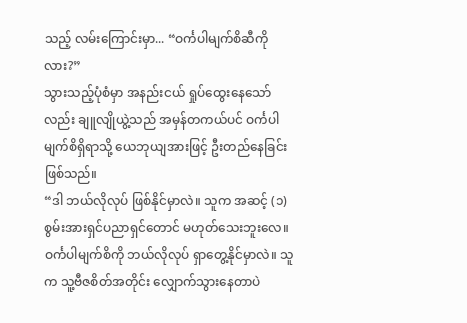သည့် လမ်းကြောင်းမှာ... “ဝင်္ကပါမျက်စိဆီကိုလား?”
သွားသည့်ပုံစံမှာ အနည်းငယ် ရှုပ်ထွေးနေသော်လည်း ချူလျိုယွဲ့သည် အမှန်တကယ်ပင် ဝင်္ကပါမျက်စိရှိရာသို့ ယေဘုယျအားဖြင့် ဦးတည်နေခြင်းဖြစ်သည်။
“ဒါ ဘယ်လိုလုပ် ဖြစ်နိုင်မှာလဲ။ သူက အဆင့် (၁) စွမ်းအားရှင်ပညာရှင်တောင် မဟုတ်သေးဘူးလေ။ ဝင်္ကပါမျက်စိကို ဘယ်လိုလုပ် ရှာတွေ့နိုင်မှာလဲ။ သူက သူ့ဗီဇစိတ်အတိုင်း လျှောက်သွားနေတာပဲ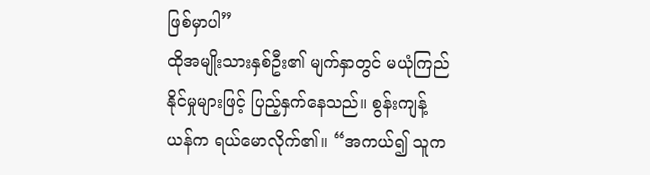ဖြစ်မှာပါ”
ထိုအမျိုးသားနှစ်ဦး၏ မျက်နှာတွင် မယုံကြည်နိုင်မှုများဖြင့် ပြည့်နှက်နေသည်။ စွန်းကျန့်ယန်က ရယ်မောလိုက်၏။ “အကယ်၍ သူက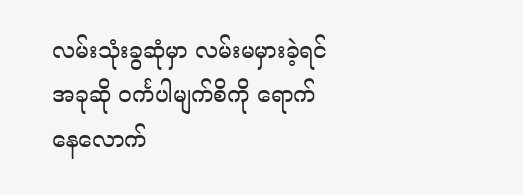လမ်းသုံးခွဆုံမှာ လမ်းမမှားခဲ့ရင် အခုဆို ဝင်္ကပါမျက်စိကို ရောက်နေလောက်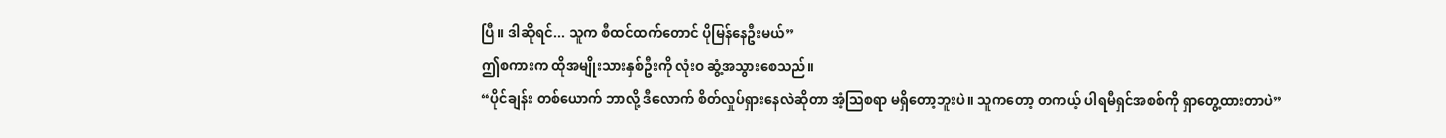ပြီ။ ဒါဆိုရင်... သူက စီထင်ထက်တောင် ပိုမြန်နေဦးမယ်”
ဤစကားက ထိုအမျိုးသားနှစ်ဦးကို လုံးဝ ဆွံ့အသွားစေသည်။
“ပိုင်ချန်း တစ်ယောက် ဘာလို့ ဒီလောက် စိတ်လှုပ်ရှားနေလဲဆိုတာ အံ့သြစရာ မရှိတော့ဘူးပဲ။ သူကတော့ တကယ့် ပါရမီရှင်အစစ်ကို ရှာတွေ့ထားတာပဲ”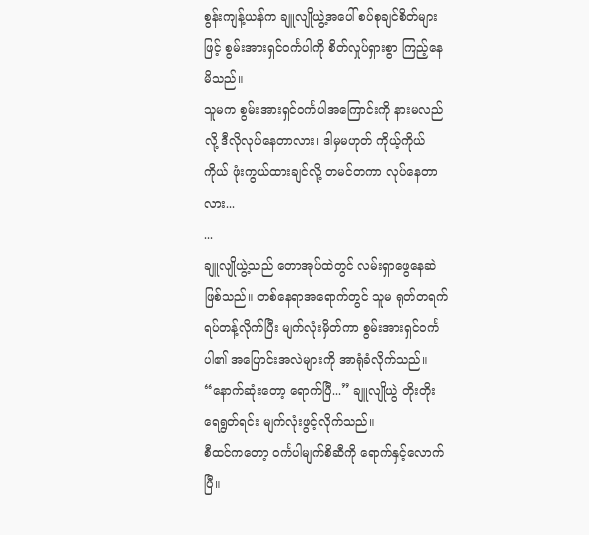စွန်းကျန့်ယန်က ချူလျိုယွဲ့အပေါ် စပ်စုချင်စိတ်များဖြင့် စွမ်းအားရှင်ဝင်္ကပါကို စိတ်လှုပ်ရှားစွာ ကြည့်နေမိသည်။
သူမက စွမ်းအားရှင်ဝင်္ကပါအကြောင်းကို နားမလည်လို့ ဒီလိုလုပ်နေတာလား၊ ဒါမှမဟုတ် ကိုယ့်ကိုယ်ကိုယ် ဖုံးကွယ်ထားချင်လို့ တမင်တကာ လုပ်နေတာလား...
...
ချူလျိုယွဲ့သည် တောအုပ်ထဲတွင် လမ်းရှာဖွေနေဆဲဖြစ်သည်။ တစ်နေရာအရောက်တွင် သူမ ရုတ်တရက် ရပ်တန့်လိုက်ပြီး မျက်လုံးမှိတ်ကာ စွမ်းအားရှင်ဝင်္ကပါ၏ အပြောင်းအလဲများကို အာရုံခံလိုက်သည်။
“နောက်ဆုံးတော့ ရောက်ပြီ...” ချူလျိုယွဲ တိုးတိုးရေရွတ်ရင်း မျက်လုံးဖွင့်လိုက်သည်။
စီထင်ကတော့ ဝင်္ကပါမျက်စိဆီကို ရောက်နှင့်လောက်ပြီ။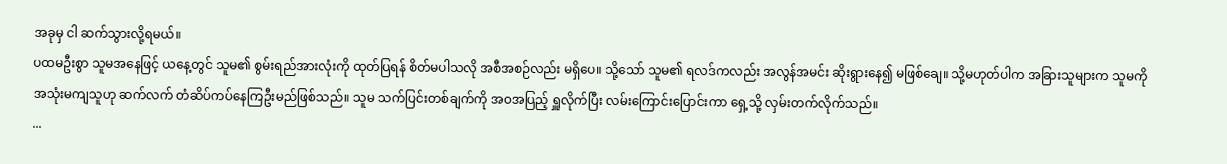အခုမှ ငါ ဆက်သွားလို့ရမယ်။
ပထမဦးစွာ သူမအနေဖြင့် ယနေ့တွင် သူမ၏ စွမ်းရည်အားလုံးကို ထုတ်ပြရန် စိတ်မပါသလို အစီအစဉ်လည်း မရှိပေ။ သို့သော် သူမ၏ ရလဒ်ကလည်း အလွန်အမင်း ဆိုးရွားနေ၍ မဖြစ်ချေ။ သို့မဟုတ်ပါက အခြားသူများက သူမကို အသုံးမကျသူဟု ဆက်လက် တံဆိပ်ကပ်နေကြဦးမည်ဖြစ်သည်။ သူမ သက်ပြင်းတစ်ချက်ကို အဝအပြည့် ရှူလိုက်ပြီး လမ်းကြောင်းပြောင်းကာ ရှေ့သို့ လှမ်းတက်လိုက်သည်။
...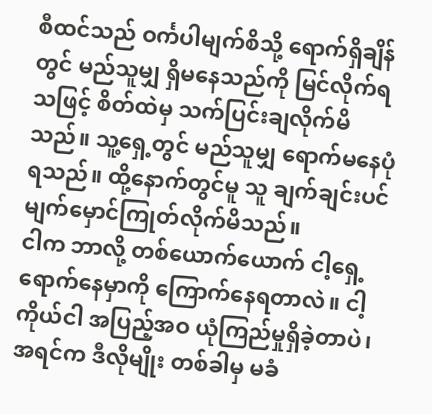စီထင်သည် ဝင်္ကပါမျက်စိသို့ ရောက်ရှိချိန်တွင် မည်သူမျှ ရှိမနေသည်ကို မြင်လိုက်ရသဖြင့် စိတ်ထဲမှ သက်ပြင်းချလိုက်မိသည်။ သူ့ရှေ့တွင် မည်သူမျှ ရောက်မနေပုံရသည်။ ထို့နောက်တွင်မူ သူ ချက်ချင်းပင် မျက်မှောင်ကြုတ်လိုက်မိသည်။
ငါက ဘာလို့ တစ်ယောက်ယောက် ငါ့ရှေ့ရောက်နေမှာကို ကြောက်နေရတာလဲ။ ငါ့ကိုယ်ငါ အပြည့်အဝ ယုံကြည်မှုရှိခဲ့တာပဲ၊ အရင်က ဒီလိုမျိုး တစ်ခါမှ မခံ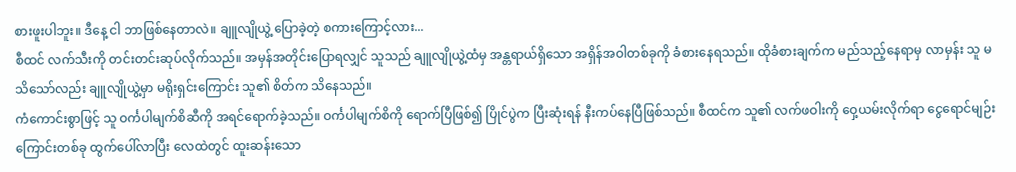စားဖူးပါဘူး။ ဒီနေ့ ငါ ဘာဖြစ်နေတာလဲ။ ချူလျိုယွဲ့ ပြောခဲ့တဲ့ စကားကြောင့်လား...
စီထင် လက်သီးကို တင်းတင်းဆုပ်လိုက်သည်။ အမှန်အတိုင်းပြောရလျှင် သူသည် ချူလျိုယွဲ့ထံမှ အန္တရာယ်ရှိသော အရှိန်အဝါတစ်ခုကို ခံစားနေရသည်။ ထိုခံစားချက်က မည်သည့်နေရာမှ လာမှန်း သူ မသိသော်လည်း ချူလျိုယွဲ့မှာ မရိုးရှင်းကြောင်း သူ၏ စိတ်က သိနေသည်။
ကံကောင်းစွာဖြင့် သူ ဝင်္ကပါမျက်စိဆီကို အရင်ရောက်ခဲ့သည်။ ဝင်္ကပါမျက်စိကို ရောက်ပြီဖြစ်၍ ပြိုင်ပွဲက ပြီးဆုံးရန် နီးကပ်နေပြီဖြစ်သည်။ စီထင်က သူ၏ လက်ဖဝါးကို ဝှေ့ယမ်းလိုက်ရာ ငွေရောင်မျဉ်းကြောင်းတစ်ခု ထွက်ပေါ်လာပြီး လေထဲတွင် ထူးဆန်းသော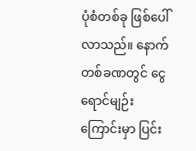ပုံစံတစ်ခု ဖြစ်ပေါ်လာသည်။ နောက်တစ်ခဏတွင် ငွေရောင်မျဉ်းကြောင်းမှာ ပြင်း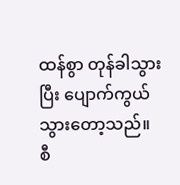ထန်စွာ တုန်ခါသွားပြီး ပျောက်ကွယ်သွားတော့သည်။
စီ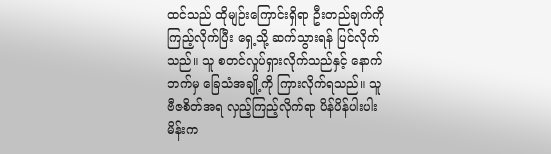ထင်သည် ထိုမျဉ်းကြောင်းရှိရာ ဦးတည်ချက်ကို ကြည့်လိုက်ပြီး ရှေ့သို့ ဆက်သွားရန် ပြင်လိုက်သည်။ သူ စတင်လှုပ်ရှားလိုက်သည်နှင့် နောက်ဘက်မှ ခြေသံအချို့ကို ကြားလိုက်ရသည်။ သူ ဗီဇစိတ်အရ လှည့်ကြည့်လိုက်ရာ ပိန်ပိန်ပါးပါး မိန်းက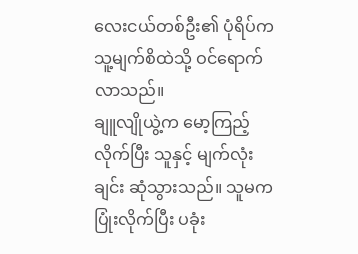လေးငယ်တစ်ဦး၏ ပုံရိပ်က သူ့မျက်စိထဲသို့ ဝင်ရောက်လာသည်။
ချူလျိုယွဲ့က မော့ကြည့်လိုက်ပြီး သူနှင့် မျက်လုံးချင်း ဆုံသွားသည်။ သူမက ပြုံးလိုက်ပြီး ပခုံး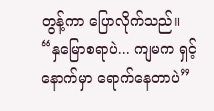တွန့်ကာ ပြောလိုက်သည်။
“နှမြောစရာပဲ... ကျမက ရှင့်နောက်မှာ ရောက်နေတာပဲ”